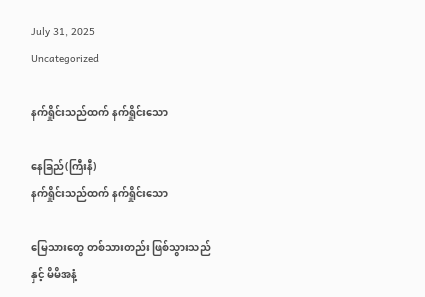July 31, 2025
Uncategorized

နက်ရှိုင်းသည်ထက် နက်ရှိုင်းသော

နေခြည်(ကြီးနီ)
နက်ရှိုင်းသည်ထက် နက်ရှိုင်းသော

မြေသားတွေ တစ်သားတည်း ဖြစ်သွားသည်နှင့် မိမိအနံ့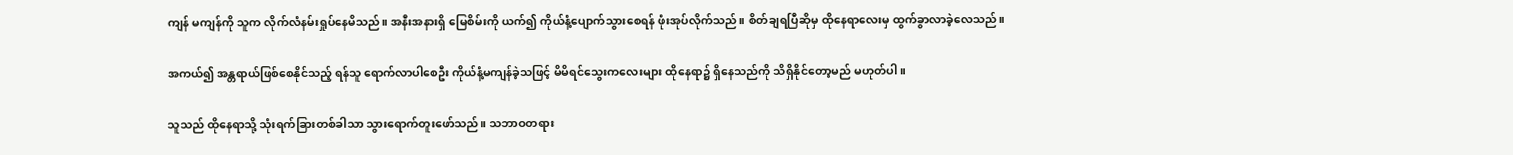ကျန် မကျန်ကို သူက လိုက်လံနမ်းရှုပ်နေမိသည်။ အနီးအနားရှိ မြေစိမ်းကို ယက်၍ ကိုယ်နံ့ပျောက်သွားစေရန် ဖုံးအုပ်လိုက်သည်။ စိတ်ချရပြီဆိုမှ ထိုနေရာလေးမှ ထွက်ခွာလာခဲ့လေသည်။

အကယ်၍ အန္တရာယ်ဖြစ်စေနိုင်သည့် ရန်သူ ရောက်လာပါစေဦး ကိုယ်နံ့မကျန်ခဲ့သဖြင့် မိမိရင်သွေးကလေးများ ထိုနေရာ၌ ရှိနေသည်ကို သိရှိနိုင်တော့မည် မဟုတ်ပါ။

သူသည် ထိုနေရာသို့ သုံးရက်ခြားတစ်ခါသာ သွားရောက်တူးဖော်သည်။ သဘာဝတရား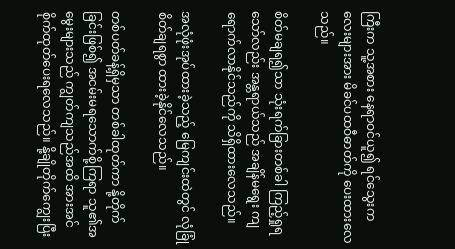ကြီးက သူ့အစား နေရာဝင်ယူ၍ ရင်သွေးကလေးများအား မိခင်ပထဝီဓာတ်ကို ပေးထားလေသည်။

စိတ်မချရ၍သာ သုံးရက်ခြားတစ်ခါ ကြည့်ရှုရသော်လည်း အန္တရာယ်သည် အချိန်မရွေး ကျရောက်လာနိုင်သည်ကို သိရှိထားလေသည်။

အလုံဖုံးအုပ်ထားခဲ့သည့် မြေကျင်းထဲတွင် လုံခြုံ စိတ်ချရစွာ ထားခဲ့နိုင်လေသည်။

တစ်ပတ်ခန့်ရှိမှသာ တစ်ခါထုတ်ကာ နို့တိုက်ခြင်းဖြစ်၍ အငမ်းမရသောက်စို့ကြရာ သူ၏အမွေးများသည် ကျွတ်ကျသည်အထိ အားအင်စိုက်ထုတ်ပေးရလေသည်။ နို့ချိုတိုက်ကျွေးပြီး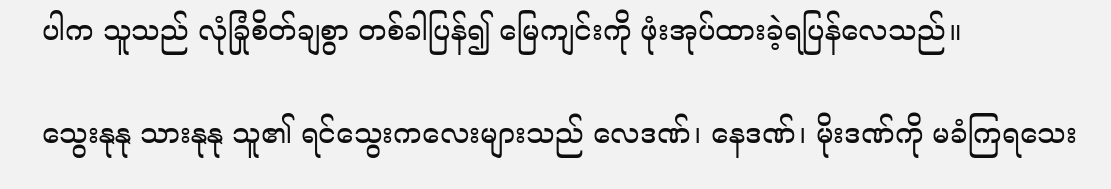ပါက သူသည် လုံခြုံစိတ်ချစွာ တစ်ခါပြန်၍ မြေကျင်းကို ဖုံးအုပ်ထားခဲ့ရပြန်လေသည်။

သွေးနုနု သားနုနု သူ၏ ရင်သွေးကလေးများသည် လေဒဏ်၊ နေဒဏ်၊ မိုးဒဏ်ကို မခံကြရသေး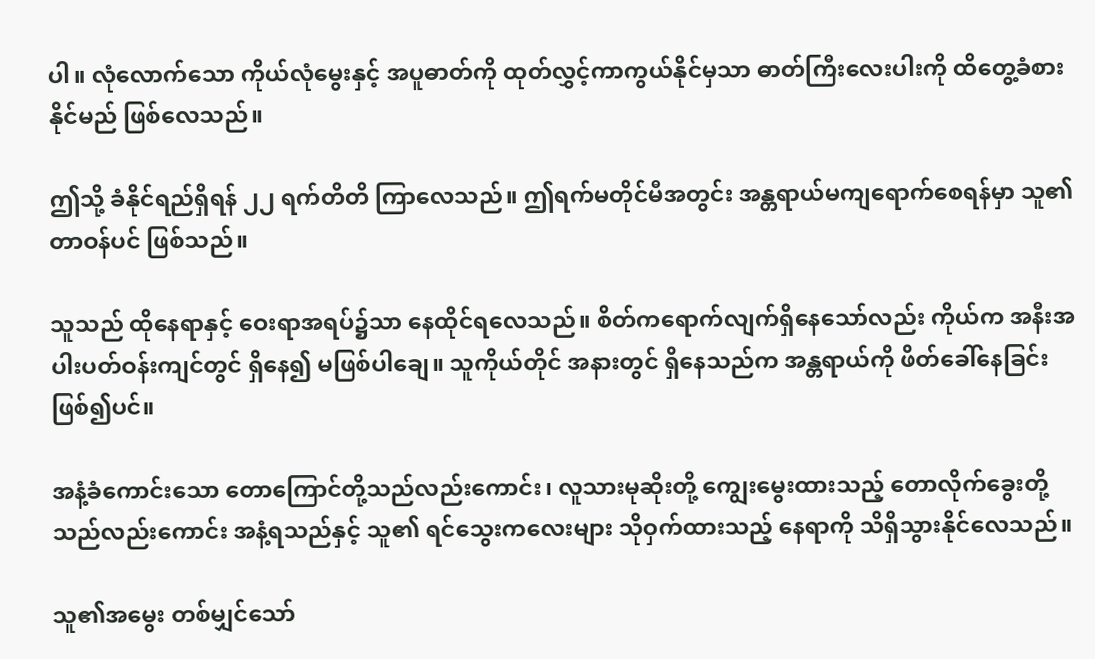ပါ။ လုံလောက်သော ကိုယ်လုံမွေးနှင့် အပူဓာတ်ကို ထုတ်လွှင့်ကာကွယ်နိုင်မှသာ ဓာတ်ကြီးလေးပါးကို ထိတွေ့ခံစားနိုင်မည် ဖြစ်လေသည်။

ဤသို့ ခံနိုင်ရည်ရှိရန် ၂၂ ရက်တိတိ ကြာလေသည်။ ဤရက်မတိုင်မီအတွင်း အန္တရာယ်မကျရောက်စေရန်မှာ သူ၏တာဝန်ပင် ဖြစ်သည်။

သူသည် ထိုနေရာနှင့် ဝေးရာအရပ်၌သာ နေထိုင်ရလေသည်။ စိတ်ကရောက်လျက်ရှိနေသော်လည်း ကိုယ်က အနီးအပါးပတ်ဝန်းကျင်တွင် ရှိနေ၍ မဖြစ်ပါချေ။ သူကိုယ်တိုင် အနားတွင် ရှိနေသည်က အန္တရာယ်ကို ဖိတ်ခေါ်နေခြင်း ဖြစ်၍ပင်။

အနံ့ခံကောင်းသော တောကြောင်တို့သည်လည်းကောင်း၊ လူသားမုဆိုးတို့ ကျွေးမွေးထားသည့် တောလိုက်ခွေးတို့သည်လည်းကောင်း အနံ့ရသည်နှင့် သူ၏ ရင်သွေးကလေးများ သိုဝှက်ထားသည့် နေရာကို သိရှိသွားနိုင်လေသည်။

သူ၏အမွေး တစ်မျှင်သော်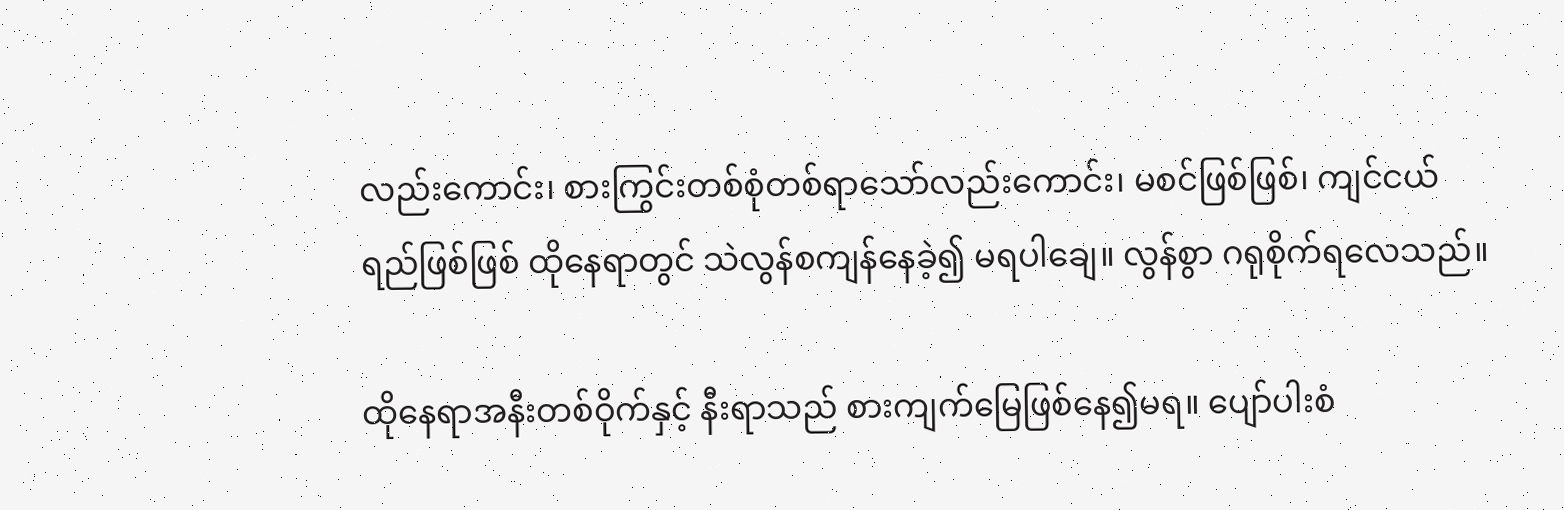လည်းကောင်း၊ စားကြွင်းတစ်စုံတစ်ရာသော်လည်းကောင်း၊ မစင်ဖြစ်ဖြစ်၊ ကျင်ငယ်ရည်ဖြစ်ဖြစ် ထိုနေရာတွင် သဲလွန်စကျန်နေခဲ့၍ မရပါချေ။ လွန်စွာ ဂရုစိုက်ရလေသည်။

ထိုနေရာအနီးတစ်ဝိုက်နှင့် နီးရာသည် စားကျက်မြေဖြစ်နေ၍မရ။ ပျော်ပါးစံ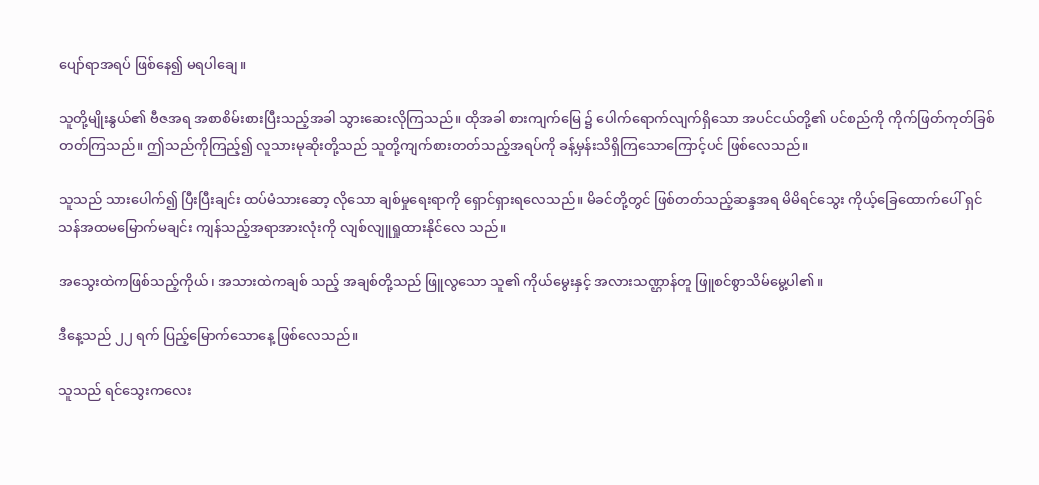ပျော်ရာအရပ် ဖြစ်နေ၍ မရပါချေ။

သူတို့မျိုးနွယ်၏ ဗီဇအရ အစာစိမ်းစားပြီးသည့်အခါ သွားဆေးလိုကြသည်။ ထိုအခါ စားကျက်မြေ ၌ ပေါက်ရောက်လျက်ရှိသော အပင်ငယ်တို့၏ ပင်စည်ကို ကိုက်ဖြတ်ကုတ်ခြစ်တတ်ကြသည်။ ဤသည်ကိုကြည့်၍ လူသားမုဆိုးတို့သည် သူတို့ကျက်စားတတ်သည့်အရပ်ကို ခန့်မှန်းသိရှိကြသောကြောင့်ပင် ဖြစ်လေသည်။

သူသည် သားပေါက်၍ ပြီးပြီးချင်း ထပ်မံသားဆော့ လိုသော ချစ်မှုရေးရာကို ရှောင်ရှားရလေသည်။ မိခင်တို့တွင် ဖြစ်တတ်သည့်ဆန္ဒအရ မိမိရင်သွေး ကိုယ့်ခြေထောက်ပေါ် ရှင်သန်အထမမြောက်မချင်း ကျန်သည့်အရာအားလုံးကို လျစ်လျူရှုထားနိုင်လေ သည်။

အသွေးထဲကဖြစ်သည့်ကိုယ်၊ အသားထဲကချစ် သည့် အချစ်တို့သည် ဖြူလွသော သူ၏ ကိုယ်မွေးနှင့် အလားသဏ္ဌာန်တူ ဖြူစင်စွာသိမ်မွေ့ပါ၏။

ဒီနေ့သည် ၂၂ ရက် ပြည့်မြောက်သောနေ့ ဖြစ်လေသည်။

သူသည် ရင်သွေးကလေး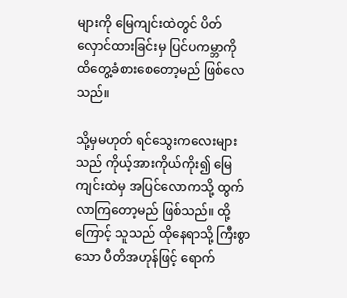များကို မြေကျင်းထဲတွင် ပိတ်လှောင်ထားခြင်းမှ ပြင်ပကမ္ဘာကို ထိတွေ့ခံစားစေတော့မည် ဖြစ်လေသည်။

သို့မှမဟုတ် ရင်သွေးကလေးများသည် ကိုယ့်အားကိုယ်ကိုး၍ မြေကျင်းထဲမှ အပြင်လောကသို့ ထွက်လာကြတော့မည် ဖြစ်သည်။ ထို့ကြောင့် သူသည် ထိုနေရာသို့ ကြီးစွာသော ပီတိအဟုန်ဖြင့် ရောက်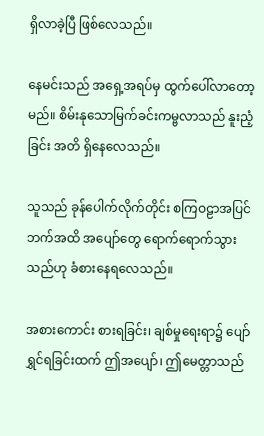ရှိလာခဲ့ပြီ ဖြစ်လေသည်။

နေမင်းသည် အရှေ့အရပ်မှ ထွက်ပေါ်လာတော့ မည်။ စိမ်းနုသောမြက်ခင်းကမ္ဗလာသည် နူးညံ့ခြင်း အတိ ရှိနေလေသည်။

သူသည် ခုန်ပေါက်လိုက်တိုင်း စကြဝဠာအပြင်ဘက်အထိ အပျော်တွေ ရောက်ရောက်သွားသည်ဟု ခံစားနေရလေသည်။

အစားကောင်း စားရခြင်း၊ ချစ်မှုရေးရာ၌ ပျော်ရွှင်ရခြင်းထက် ဤအပျော်၊ ဤမေတ္တာသည်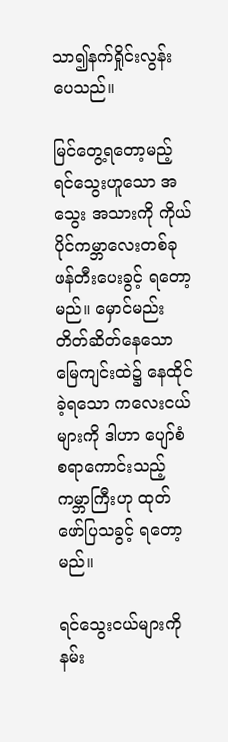သာ၍နက်ရှိုင်းလွန်းပေသည်။

မြင်တွေ့ရတော့မည့် ရင်သွေးဟူသော အသွေး အသားကို ကိုယ်ပိုင်ကမ္ဘာလေးတစ်ခု ဖန်တီးပေးခွင့် ရတော့မည်။ မှောင်မည်းတိတ်ဆိတ်နေသောမြေကျင်းထဲ၌ နေထိုင်ခဲ့ရသော ကလေးငယ်များကို ဒါဟာ ပျော်စံစရာကောင်းသည့် ကမ္ဘာကြီးဟု ထုတ်ဖော်ပြသခွင့် ရတော့မည်။

ရင်သွေးငယ်များကို နမ်း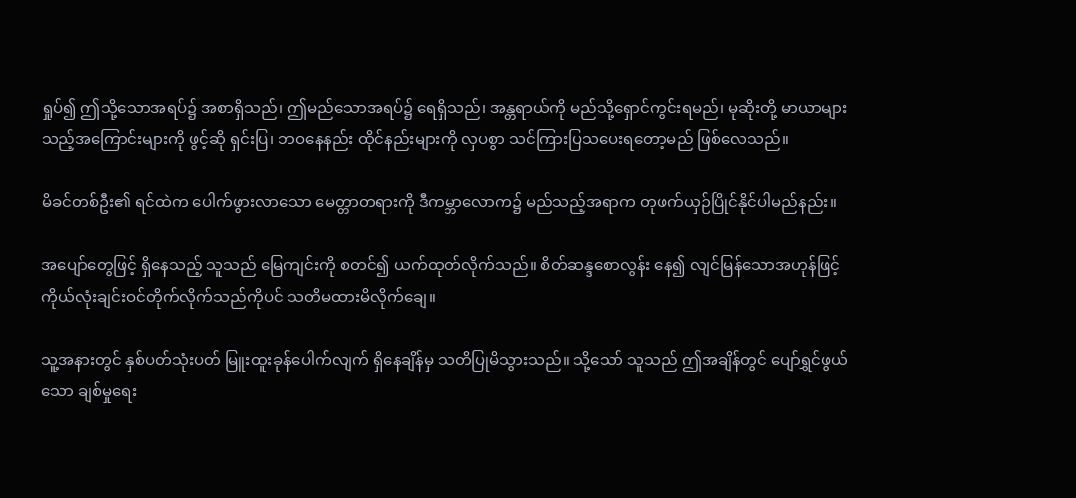ရှုပ်၍ ဤသို့သောအရပ်၌ အစာရှိသည်၊ ဤမည်သောအရပ်၌ ရေရှိသည်၊ အန္တရာယ်ကို မည်သို့ရှောင်ကွင်းရမည်၊ မုဆိုးတို့ မာယာများသည့်အကြောင်းများကို ဖွင့်ဆို ရှင်းပြ၊ ဘဝနေနည်း ထိုင်နည်းများကို လှပစွာ သင်ကြားပြသပေးရတော့မည် ဖြစ်လေသည်။

မိခင်တစ်ဦး၏ ရင်ထဲက ပေါက်ဖွားလာသော မေတ္တာတရားကို ဒီကမ္ဘာလောက၌ မည်သည့်အရာက တုဖက်ယှဉ်ပြိုင်နိုင်ပါမည်နည်း။

အပျော်တွေဖြင့် ရှိနေသည့် သူသည် မြေကျင်းကို စတင်၍ ယက်ထုတ်လိုက်သည်။ စိတ်ဆန္ဒစောလွန်း နေ၍ လျင်မြန်သောအဟုန်ဖြင့် ကိုယ်လုံးချင်းဝင်တိုက်လိုက်သည်ကိုပင် သတိမထားမိလိုက်ချေ။

သူ့အနားတွင် နှစ်ပတ်သုံးပတ် မြူးထူးခုန်ပေါက်လျက် ရှိနေချိန်မှ သတိပြုမိသွားသည်။ သို့သော် သူသည် ဤအချိန်တွင် ပျော်ရွှင်ဖွယ်သော ချစ်မှုရေး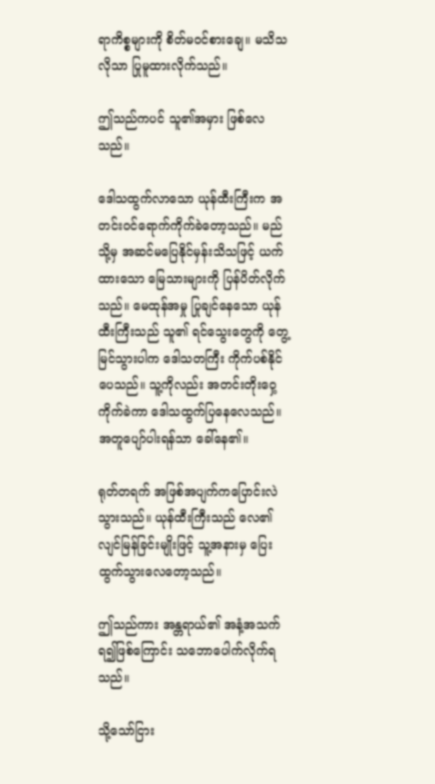ရာကိစ္စများကို စိတ်မဝင်စားချေ။ မသိသလိုသာ ပြုမူထားလိုက်သည်။

ဤသည်ကပင် သူ၏အမှား ဖြစ်လေသည်။

ဒေါသထွက်လာသော ယုန်ထီးကြီးက အတင်းဝင်ရောက်ကိုက်ခဲတော့သည်။ မည်သို့မှ အဆင်မပြေနိုင်မှန်းသိသဖြင့် ယက်ထားသော မြေသားများကို ပြန်ပိတ်လိုက်သည်။ မေထုန်အမှု ပြုချင်နေသော ယုန်ထီးကြီးသည် သူ၏ ရင်သွေးတွေကို တွေ့မြင်သွားပါက ဒေါသတကြီး ကိုက်ပစ်နိုင်ပေသည်။ သူ့ကိုလည်း အတင်းတိုးဝှေ့ ကိုက်ခဲကာ ဒေါသထွက်ပြနေလေသည်။ အတူပျော်ပါးရန်သာ ခေါ်နေ၏။

ရုတ်တရက် အဖြစ်အပျက်ကပြောင်းလဲသွားသည်။ ယုန်ထီးကြီးသည် လေ၏လျင်မြန်ခြင်းမျိုးဖြင့် သူ့အနားမှ ပြေးထွက်သွားလေတော့သည်။

ဤသည်ကား အန္တရာယ်၏ အနံ့အသက်ရ၍ဖြစ်ကြောင်း သဘောပေါက်လိုက်ရသည်။

သို့သော်ငြား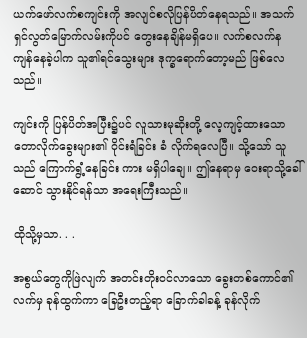ယက်ဖော်လက်စကျင်းကို အလျင်စလိုပြန်ပိတ်နေရသည်။ အသက်ရှင်လွတ်မြောက်လမ်းကိုပင် တွေးနေချိန်မရှိပေ။ လက်စလက်န ကျန်နေခဲ့ပါက သူ၏ရင်သွေးများ ဒုက္ခရောက်တော့မည် ဖြစ်လေသည်။

ကျင်းကို ပြန်ပိတ်အပြီး၌ပင် လူသားမုဆိုးတို့ လေ့ကျင့်ထားသော တောလိုက်ခွေးများ၏ ဝိုင်းရံခြင်း ခံ လိုက်ရလေပြီ။ သို့သော် သူသည် ကြောက်ရွံ့နေခြင်း ကား မရှိပါချေ။ ဤနေရာမှ ဝေးရာသို့ခေါ်ဆောင် သွားနိုင်ရန်သာ အရေးကြီးသည်။

ထိုသို့မှသာ. . .

အစွယ်တွေကိုဖြဲလျက် အတင်းတိုးဝင်လာသော ခွေးတစ်ကောင်၏လက်မှ ခုန်ထွက်ကာ ခြေဦးတည့်ရာ ခြောက်ခါခန့် ခုန်လိုက်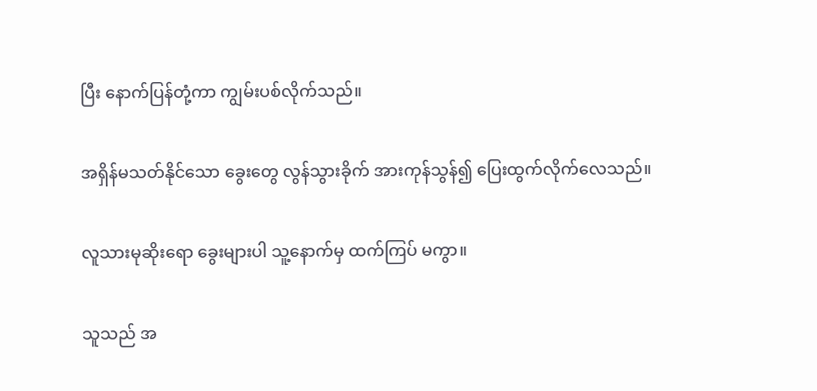ပြီး နောက်ပြန်တုံ့ကာ ကျွမ်းပစ်လိုက်သည်။

အရှိန်မသတ်နိုင်သော ခွေးတွေ လွန်သွားခိုက် အားကုန်သွန်၍ ပြေးထွက်လိုက်လေသည်။

လူသားမုဆိုးရော ခွေးများပါ သူ့နောက်မှ ထက်ကြပ် မကွာ။

သူသည် အ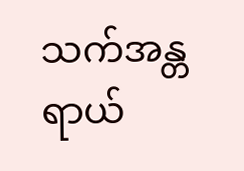သက်အန္တရာယ်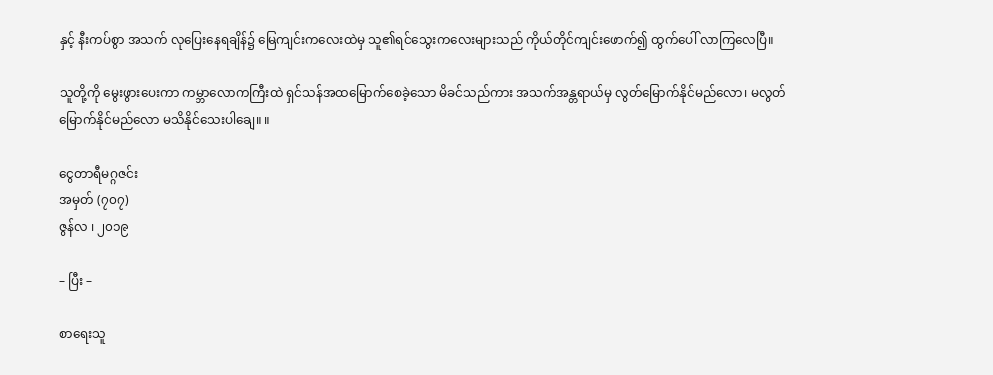နှင့် နီးကပ်စွာ အသက် လုပြေးနေရချိန်၌ မြေကျင်းကလေးထဲမှ သူ၏ရင်သွေးကလေးများသည် ကိုယ်တိုင်ကျင်းဖောက်၍ ထွက်ပေါ် လာကြလေပြီ။

သူတို့ကို မွေးဖွားပေးကာ ကမ္ဘာလောကကြီးထဲ ရှင်သန်အထမြောက်စေခဲ့သော မိခင်သည်ကား အသက်အန္တရာယ်မှ လွတ်မြောက်နိုင်မည်လော၊ မလွတ်မြောက်နိုင်မည်လော မသိနိုင်သေးပါချေ။ ။

ငွေတာရီမဂ္ဂဇင်း
အမှတ် (၇၀၇)
ဇွန်လ ၊ ၂၀၁၉

– ပြီး –

စာရေးသူ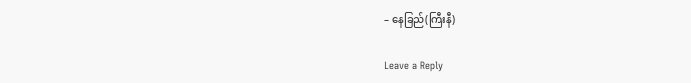– နေခြည်(ကြီးနီ)

Leave a Reply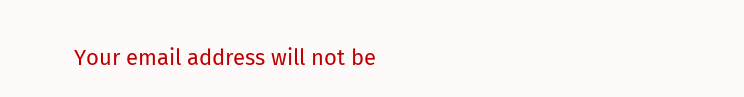Your email address will not be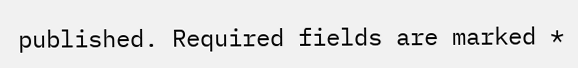published. Required fields are marked *